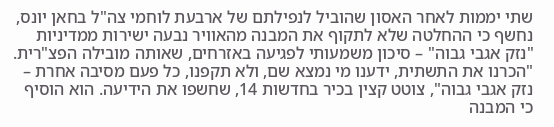שתי יממות לאחר האסון שהוביל לנפילתם של ארבעת לוחמי צה"ל בחאן יונס, נחשף כי ההחלטה שלא לתקוף את המבנה מהאוויר נבעה ישירות ממדיניות "נזק אגבי גבוה" – סיכון משמעותי לפגיעה באזרחים, שאותה מובילה הפצ"רית.
"הכרנו את התשתית, ידענו מי נמצא שם, ולא תקפנו, כל פעם מסיבה אחרת – נזק אגבי גבוה", צוטט קצין בכיר בחדשות 14, שחשפו את הידיעה. הוא הוסיף כי המבנה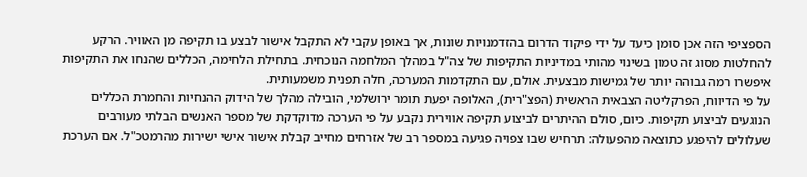הספציפי הזה אכן סומן כיעד על ידי פיקוד הדרום בהזדמנויות שונות, אך באופן עקבי לא התקבל אישור לבצע בו תקיפה מן האוויר. הרקע להחלטות מסוג זה טמון בשינוי מהותי במדיניות התקיפות של צה"ל במהלך המלחמה הנוכחית. בתחילת הלחימה, הכללים שהנחו את התקיפות איפשרו רמה גבוהה יותר של גמישות מבצעית. אולם, עם התקדמות המערכה, חלה תפנית משמעותית.
על פי הדיווח, הפרקליטה הצבאית הראשית (הפצ"רית), האלופה יפעת תומר ירושלמי, הובילה מהלך של הידוק ההנחיות והחמרת הכללים הנוגעים לביצוע תקיפות. כיום, סולם ההיתרים לביצוע תקיפה אווירית נקבע על פי הערכה מדוקדקת של מספר האנשים הבלתי מעורבים שעלולים להיפגע כתוצאה מהפעולה: תרחיש שבו צפויה פגיעה במספר רב של אזרחים מחייב קבלת אישור אישי ישירות מהרמטכ"ל. אם הערכת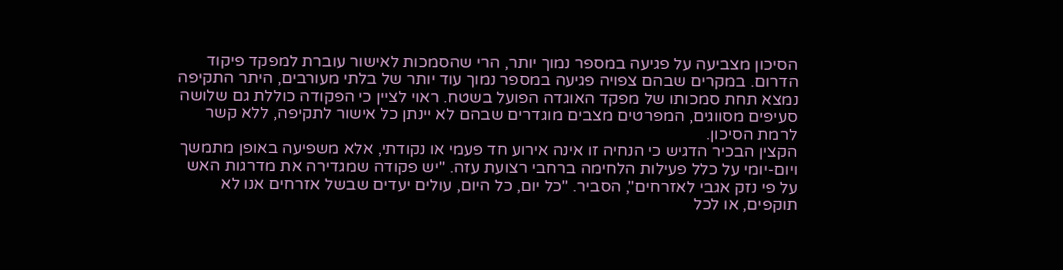הסיכון מצביעה על פגיעה במספר נמוך יותר, הרי שהסמכות לאישור עוברת למפקד פיקוד הדרום. במקרים שבהם צפויה פגיעה במספר נמוך עוד יותר של בלתי מעורבים, היתר התקיפה נמצא תחת סמכותו של מפקד האוגדה הפועל בשטח. ראוי לציין כי הפקודה כוללת גם שלושה סעיפים מסווגים, המפרטים מצבים מוגדרים שבהם לא יינתן כל אישור לתקיפה, ללא קשר לרמת הסיכון.
הקצין הבכיר הדגיש כי הנחיה זו אינה אירוע חד פעמי או נקודתי, אלא משפיעה באופן מתמשך ויום-יומי על כלל פעילות הלחימה ברחבי רצועת עזה. "יש פקודה שמגדירה את מדרגות האש על פי נזק אגבי לאזרחים", הסביר. "כל יום, כל היום, עולים יעדים שבשל אזרחים אנו לא תוקפים, או לכל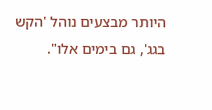היותר מבצעים נוהל 'הקש בגג', גם בימים אלו".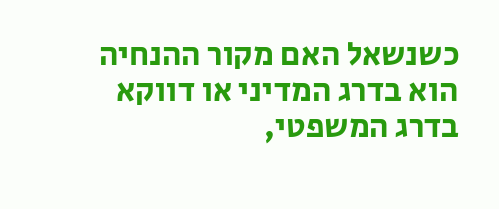כשנשאל האם מקור ההנחיה הוא בדרג המדיני או דווקא בדרג המשפטי,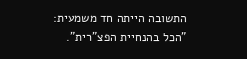התשובה הייתה חד משמעית: "הכל בהנחיית הפצ"רית".